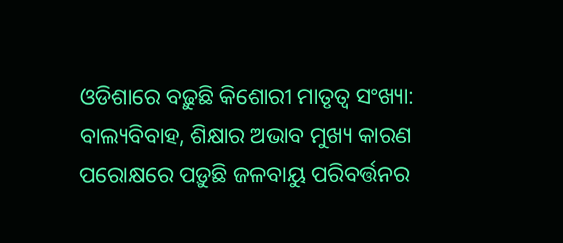ଓଡିଶାରେ ବଢ଼ୁଛି କିଶୋରୀ ମାତୃତ୍ୱ ସଂଖ୍ୟା: ବାଲ୍ୟବିବାହ, ଶିକ୍ଷାର ଅଭାବ ମୁଖ୍ୟ କାରଣ
ପରୋକ୍ଷରେ ପଡ଼ୁଛି ଜଳବାୟୁ ପରିବର୍ତ୍ତନର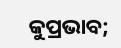କୁପ୍ରଭାବ;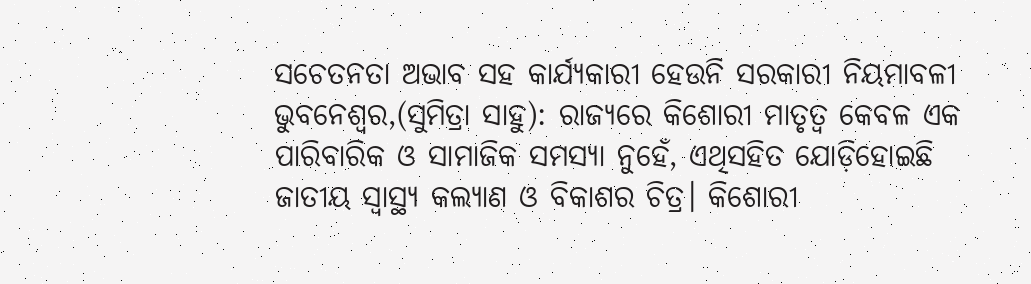ସଚେତନତା ଅଭାବ ସହ କାର୍ଯ୍ୟକାରୀ ହେଉନି ସରକାରୀ ନିୟମାବଳୀ
ଭୁବନେଶ୍ୱର,(ସୁମିତ୍ରା ସାହୁ): ରାଜ୍ୟରେ କିଶୋରୀ ମାତୃତ୍ୱ କେବଳ ଏକ ପାରିବାରିକ ଓ ସାମାଜିକ ସମସ୍ୟା ନୁହେଁ, ଏଥିସହିତ ଯୋଡ଼ିହୋଇଛି ଜାତୀୟ ସ୍ୱାସ୍ଥ୍ୟ କଲ୍ୟାଣ ଓ ବିକାଶର ଚିତ୍ର। କିଶୋରୀ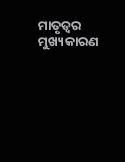ମାତୃତ୍ୱର ମୁଖ୍ୟକାରଣ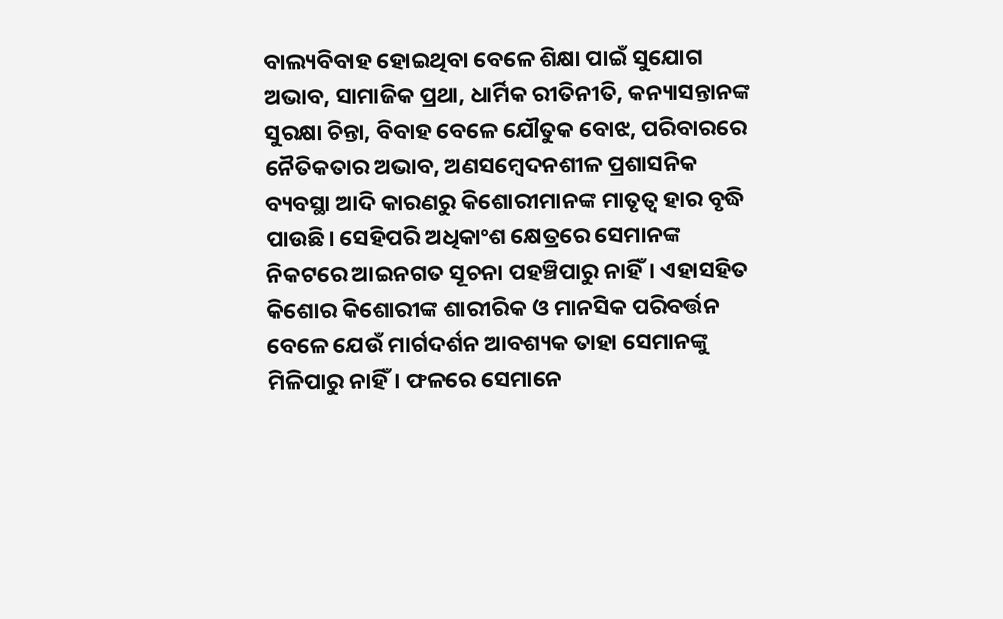ବାଲ୍ୟବିବାହ ହୋଇଥିବା ବେଳେ ଶିକ୍ଷା ପାଇଁ ସୁଯୋଗ ଅଭାବ, ସାମାଜିକ ପ୍ରଥା, ଧାର୍ମିକ ରୀତିନୀତି, କନ୍ୟାସନ୍ତାନଙ୍କ ସୁରକ୍ଷା ଚିନ୍ତା, ବିବାହ ବେଳେ ଯୌତୁକ ବୋଝ, ପରିବାରରେ ନୈତିକତାର ଅଭାବ, ଅଣସମ୍ବେଦନଶୀଳ ପ୍ରଶାସନିକ ବ୍ୟବସ୍ଥା ଆଦି କାରଣରୁ କିଶୋରୀମାନଙ୍କ ମାତୃତ୍ୱ ହାର ବୃଦ୍ଧି ପାଉଛି। ସେହିପରି ଅଧିକାଂଶ କ୍ଷେତ୍ରରେ ସେମାନଙ୍କ ନିକଟରେ ଆଇନଗତ ସୂଚନା ପହଞ୍ଚିପାରୁ ନାହିଁ। ଏହାସହିତ କିଶୋର କିଶୋରୀଙ୍କ ଶାରୀରିକ ଓ ମାନସିକ ପରିବର୍ତ୍ତନ ବେଳେ ଯେଉଁ ମାର୍ଗଦର୍ଶନ ଆବଶ୍ୟକ ତାହା ସେମାନଙ୍କୁ ମିଳିପାରୁ ନାହିଁ। ଫଳରେ ସେମାନେ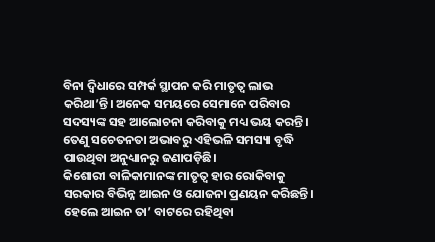ବିନା ଦ୍ୱିଧାରେ ସମ୍ପର୍କ ସ୍ଥାପନ କରି ମାତୃତ୍ୱ ଲାଭ କରିଥା’ନ୍ତି। ଅନେକ ସମୟରେ ସେମାନେ ପରିବାର ସଦସ୍ୟଙ୍କ ସହ ଆଲୋଚନା କରିବାକୁ ମଧ୍ୟ ଭୟ କରନ୍ତି। ତେଣୁ ସଚେତନତା ଅଭାବରୁ ଏହିଭଳି ସମସ୍ୟା ବୃଦ୍ଧି ପାଉଥିବା ଅନୁଧ୍ୟାନରୁ ଜଣାପଡ଼ିଛି।
କିଶୋରୀ ବାଳିକାମାନଙ୍କ ମାତୃତ୍ୱ ହାର ରୋକିବାକୁ ସରକାର ବିଭିନ୍ନ ଆଇନ ଓ ଯୋଜନା ପ୍ରଣୟନ କରିଛନ୍ତି। ହେଲେ ଆଇନ ତା’ ବାଟରେ ରହିଥିବା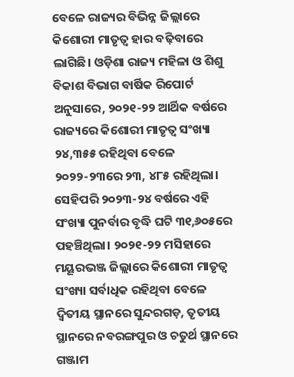ବେଳେ ରାଜ୍ୟର ବିଭିନ୍ନ ଜିଲ୍ଲାରେ କିଶୋରୀ ମାତୃତ୍ୱ ହାର ବଢ଼ିବାରେ ଲାଗିଛି। ଓଡ଼ିଶା ରାଜ୍ୟ ମହିଳା ଓ ଶିଶୁ ବିକାଶ ବିଭାଗ ବାର୍ଷିକ ରିପୋର୍ଟ ଅନୁସାରେ, ୨୦୨୧-୨୨ ଆର୍ଥିକ ବର୍ଷରେ ରାଜ୍ୟରେ କିଶୋରୀ ମାତୃତ୍ୱ ସଂଖ୍ୟା ୨୪,୩୫୫ ରହିଥିବା ବେଳେ ୨୦୨୨-୨୩ରେ ୨୩, ୪୮୫ ରହିଥିଲା। ସେହିପରି ୨୦୨୩-୨୪ ବର୍ଷରେ ଏହି ସଂଖ୍ୟା ପୁନର୍ବାର ବୃଦ୍ଧି ଘଟି ୩୧,୬୦୫ରେ ପହଞ୍ଚିଥିଲା। ୨୦୨୧-୨୨ ମସିହାରେ ମୟୂରଭଞ୍ଜ ଜିଲ୍ଲାରେ କିଶୋରୀ ମାତୃତ୍ୱ ସଂଖ୍ୟା ସର୍ବାଧିକ ରହିଥିବା ବେଳେ ଦ୍ୱିତୀୟ ସ୍ଥାନରେ ସୁନ୍ଦରଗଡ଼, ତୃତୀୟ ସ୍ଥାନରେ ନବରଙ୍ଗପୁର ଓ ଚତୁର୍ଥ ସ୍ଥାନରେ ଗଞ୍ଜାମ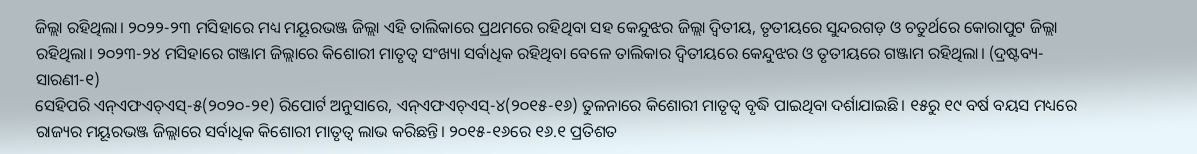ଜିଲ୍ଲା ରହିଥିଲା। ୨୦୨୨-୨୩ ମସିହାରେ ମଧ୍ୟ ମୟୂରଭଞ୍ଜ ଜିଲ୍ଲା ଏହି ତାଲିକାରେ ପ୍ରଥମରେ ରହିଥିବା ସହ କେନ୍ଦୁଝର ଜିଲ୍ଲା ଦ୍ୱିତୀୟ, ତୃତୀୟରେ ସୁନ୍ଦରଗଡ଼ ଓ ଚତୁର୍ଥରେ କୋରାପୁଟ ଜିଲ୍ଲା ରହିଥିଲା। ୨୦୨୩-୨୪ ମସିହାରେ ଗଞ୍ଜାମ ଜିଲ୍ଲାରେ କିଶୋରୀ ମାତୃତ୍ୱ ସଂଖ୍ୟା ସର୍ବାଧିକ ରହିଥିବା ବେଳେ ତାଲିକାର ଦ୍ୱିତୀୟରେ କେନ୍ଦୁଝର ଓ ତୃତୀୟରେ ଗଞ୍ଜାମ ରହିଥିଲା। (ଦ୍ରଷ୍ଟବ୍ୟ- ସାରଣୀ-୧)
ସେହିପରି ଏନ୍ଏଫଏଚ୍ଏସ୍-୫(୨୦୨୦-୨୧) ରିପୋର୍ଟ ଅନୁସାରେ, ଏନ୍ଏଫଏଚ୍ଏସ୍-୪(୨୦୧୫-୧୬) ତୁଳନାରେ କିଶୋରୀ ମାତୃତ୍ୱ ବୃଦ୍ଧି ପାଇଥିବା ଦର୍ଶାଯାଇଛି। ୧୫ରୁ ୧୯ ବର୍ଷ ବୟସ ମଧ୍ୟରେ ରାଜ୍ୟର ମୟୂରଭଞ୍ଜ ଜିଲ୍ଲାରେ ସର୍ବାଧିକ କିଶୋରୀ ମାତୃତ୍ୱ ଲାଭ କରିଛନ୍ତି। ୨୦୧୫-୧୬ରେ ୧୬.୧ ପ୍ରତିଶତ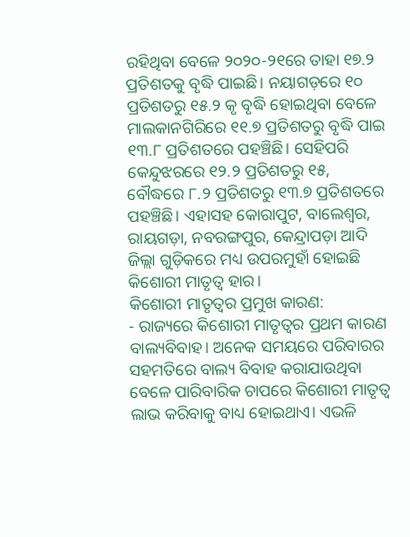ରହିଥିବା ବେଳେ ୨୦୨୦-୨୧ରେ ତାହା ୧୭.୨ ପ୍ରତିଶତକୁ ବୃଦ୍ଧି ପାଇଛି। ନୟାଗଡ଼ରେ ୧୦ ପ୍ରତିଶତରୁ ୧୫.୨ କୃ ବୃଦ୍ଧି ହୋଇଥିବା ବେଳେ ମାଲକାନଗିରିରେ ୧୧.୭ ପ୍ରତିଶତରୁ ବୃଦ୍ଧି ପାଇ ୧୩.୮ ପ୍ରତିଶତରେ ପହଞ୍ଚିଛି। ସେହିପରି କେନ୍ଦୁଝରରେ ୧୨.୨ ପ୍ରତିଶତରୁ ୧୫, ବୌଦ୍ଧରେ ୮.୨ ପ୍ରତିଶତରୁ ୧୩.୭ ପ୍ରତିଶତରେ ପହଞ୍ଚିଛି। ଏହାସହ କୋରାପୁଟ, ବାଲେଶ୍ୱର, ରାୟଗଡ଼ା, ନବରଙ୍ଗପୁର, କେନ୍ଦ୍ରାପଡ଼ା ଆଦି ଜିଲ୍ଲା ଗୁଡ଼ିକରେ ମଧ୍ୟ ଉପରମୁହାଁ ହୋଇଛି କିଶୋରୀ ମାତୃତ୍ୱ ହାର।
କିଶୋରୀ ମାତୃତ୍ୱର ପ୍ରମୁଖ କାରଣ:
- ରାଜ୍ୟରେ କିଶୋରୀ ମାତୃତ୍ୱର ପ୍ରଥମ କାରଣ ବାଲ୍ୟବିବାହ। ଅନେକ ସମୟରେ ପରିବାରର ସହମତିରେ ବାଲ୍ୟ ବିବାହ କରାଯାଉଥିବା ବେଳେ ପାରିବାରିକ ଚାପରେ କିଶୋରୀ ମାତୃତ୍ୱ ଲାଭ କରିବାକୁ ବାଧ୍ୟ ହୋଇଥାଏ। ଏଭଳି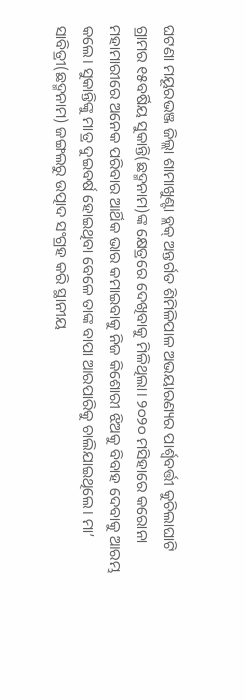ଘଟଣା ମୟୂରଭଞ୍ଜ ଜିଲ୍ଲା ଶାମାଖୁଣ୍ଟା ବ୍ଲକ୍ ଅନ୍ତର୍ଗତ ଶିମିଳିପାଳ ଅଭୟାରଣ୍ୟର ପାର୍ଶ୍ୱବର୍ତ୍ତୀ କୁଚିଲାଘାଟି ଗ୍ରାମର ୧୫ବର୍ଷିୟ ସୁକାନ୍ତି(ଛଦ୍ମନାମ)ଙ୍କ କ୍ଷେତ୍ରରେ ଦେଖିବାକୁ ମିଳିଥିଲା। ୨୦୨୦ ମସିହାରେ କରୋନା ମହାମାରୀରେ ଅନେକ ପରିବାର ଆର୍ଥିକ ଭାର କମାଇବାକୁ ନିଜ କିଶୋରୀ ଝିଅକୁ ବିବାହ ଦେବାକୁ ଆରମ୍ଭ କଲେ। ସୁକାନ୍ତିଙ୍କୁ ମାତ୍ର ଦୁଇବର୍ଷ ହୋଇଥିବା ବେଳେ ତାଙ୍କ ବାପା ଆରପାରିକୁ ଚାଲିଯାଇଥିଲେ। ମା’ ସାବିତ୍ରୀ(ଛଦ୍ମନାମ) ଜଙ୍ଗଲରୁ ଉତ୍ପାଦ ସଂଗ୍ରହ କରି ସ୍ଥାନୀୟ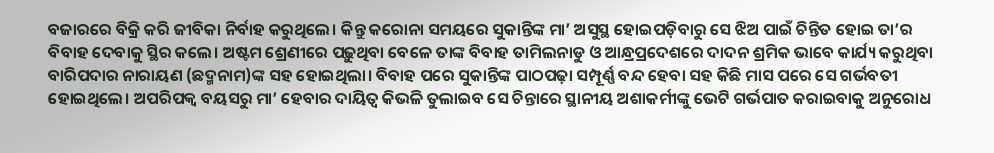ବଜାରରେ ବିକ୍ରି କରି ଜୀବିକା ନିର୍ବାହ କରୁଥିଲେ। କିନ୍ତୁ କରୋନା ସମୟରେ ସୁକାନ୍ତିଙ୍କ ମା’ ଅସୁସ୍ଥ ହୋଇପଡ଼ିବାରୁ ସେ ଝିଅ ପାଇଁ ଚିନ୍ତିତ ହୋଇ ତା’ର ବିବାହ ଦେବାକୁ ସ୍ଥିର କଲେ। ଅଷ୍ଟମ ଶ୍ରେଣୀରେ ପଢ଼ୁଥିବା ବେଳେ ତାଙ୍କ ବିବାହ ତାମିଲନାଡୁ ଓ ଆନ୍ଧ୍ରପ୍ରଦେଶରେ ଦାଦନ ଶ୍ରମିକ ଭାବେ କାର୍ଯ୍ୟ କରୁଥିବା ବାରିପଦାର ନାରାୟଣ (ଛଦ୍ମନାମ)ଙ୍କ ସହ ହୋଇଥିଲା। ବିବାହ ପରେ ସୁକାନ୍ତିଙ୍କ ପାଠପଢ଼ା ସମ୍ପୂର୍ଣ୍ଣ ବନ୍ଦ ହେବା ସହ କିଛି ମାସ ପରେ ସେ ଗର୍ଭବତୀ ହୋଇଥିଲେ। ଅପରିପକ୍ୱ ବୟସରୁ ମା’ ହେବାର ଦାୟିତ୍ୱ କିଭଳି ତୁଲାଇବ ସେ ଚିନ୍ତାରେ ସ୍ଥାନୀୟ ଅଶାକର୍ମୀଙ୍କୁ ଭେଟି ଗର୍ଭପାତ କରାଇବାକୁ ଅନୁରୋଧ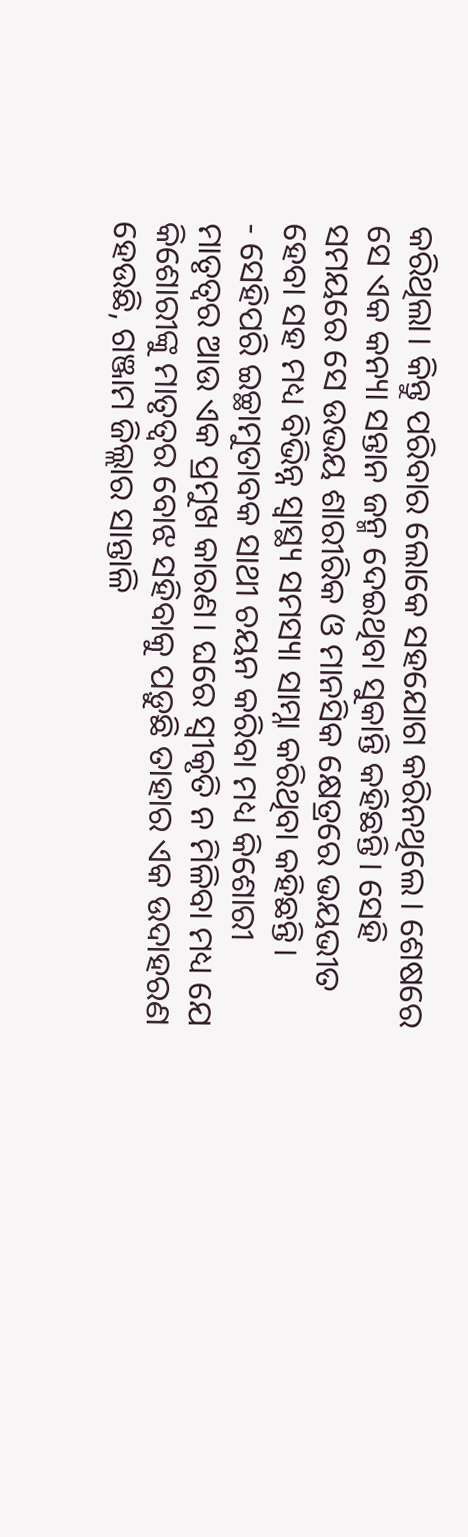କରିଥିଲା। କିନ୍ତୁ ପରିବାର ଲୋକେ ସହଯୋଗ କରିନଥିଲେ। ଶେଷରେ ସେ ଏକ କନ୍ୟା ସନ୍ତାନ ଜନ୍ମ ଦେଇଥିବା ସୁକାନ୍ତି କହିଛନ୍ତି। ସେହି ସମୟରେ ସେ ଉଭୟ ଶାରୀରିକ ଓ ମାନସିକ କ୍ଷେତ୍ରରେ ଭୟଭୀତ ହେବା ସହ ମଧ୍ୟ ବିଭିନ୍ନ ସ୍ୱାସ୍ଥ୍ୟ ସମସ୍ୟା ସାମ୍ନା କରିଥିବା କହିଛନ୍ତି।
- ସେହିପରି ଇଚ୍ଛାମୁତାବକ ସାଥୀ ଚୟନ କରିବା ମଧ୍ୟ କିଶୋରୀ ମାତୃତ୍ୱର ଆଉ ଏକ ପ୍ରମୁଖ କାରଣ। ଘରେ ସ୍ୱୀକୃତି ନ ମିଳିବା ମଧ୍ୟ ଯେ କିଶୋରୀଙ୍କୁ ମାତୃତ୍ୱର ବୋଝ ସହିବାକୁ ପଡ଼ୁଛି ତାହାର ଏକ ଉଦାହରଣ ହେଉଛି, ଗଞ୍ଜାମ ଜିଲ୍ଲାର ସାନ୍ତାଳି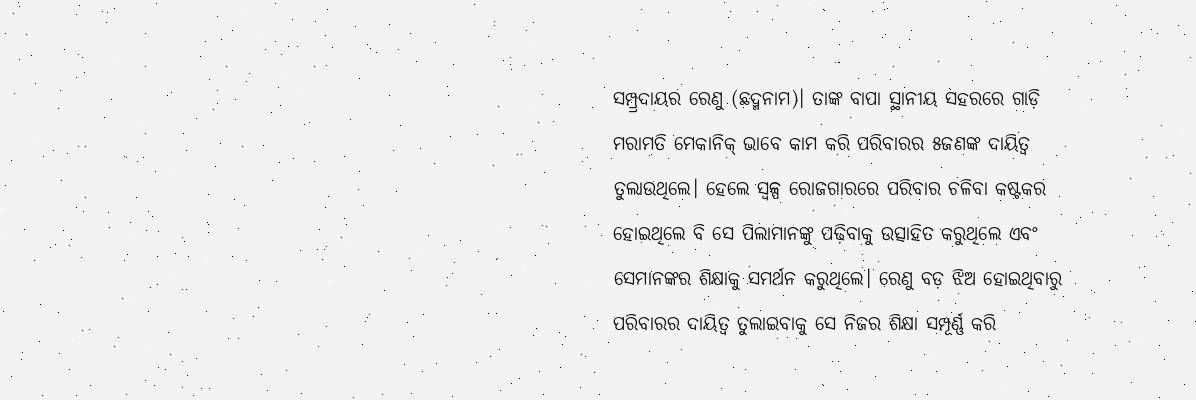ସମ୍ପ୍ର୍ରଦାୟର ରେଣୁ (ଛଦ୍ମନାମ)। ତାଙ୍କ ବାପା ସ୍ଥାନୀୟ ସହରରେ ଗାଡ଼ି ମରାମତି ମେକାନିକ୍ ଭାବେ କାମ କରି ପରିବାରର ୫ଜଣଙ୍କ ଦାୟିତ୍ୱ ତୁଲାଉଥିଲେ। ହେଲେ ସ୍ୱଳ୍ପ ରୋଜଗାରରେ ପରିବାର ଚଳିବା କଷ୍ଟକର ହୋଇଥିଲେ ବି ସେ ପିଲାମାନଙ୍କୁ ପଢ଼ିବାକୁ ଉତ୍ସାହିତ କରୁଥିଲେ ଏବଂ ସେମାନଙ୍କର ଶିକ୍ଷାକୁ ସମର୍ଥନ କରୁଥିଲେ। ରେଣୁ ବଡ଼ ଝିଅ ହୋଇଥିବାରୁ ପରିବାରର ଦାୟିତ୍ୱ ତୁଲାଇବାକୁ ସେ ନିଜର ଶିକ୍ଷା ସମ୍ପୂର୍ଣ୍ଣ କରି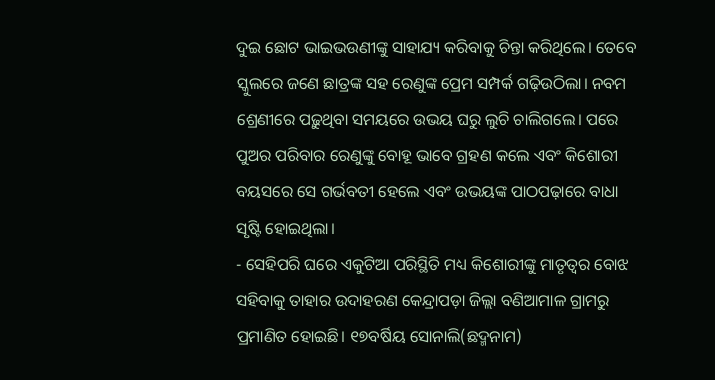ଦୁଇ ଛୋଟ ଭାଇଭଉଣୀଙ୍କୁ ସାହାଯ୍ୟ କରିବାକୁ ଚିନ୍ତା କରିଥିଲେ। ତେବେ ସ୍କୁଲରେ ଜଣେ ଛାତ୍ରଙ୍କ ସହ ରେଣୁଙ୍କ ପ୍ରେମ ସମ୍ପର୍କ ଗଢ଼ିଉଠିଲା। ନବମ ଶ୍ରେଣୀରେ ପଢ଼ୁଥିବା ସମୟରେ ଉଭୟ ଘରୁ ଲୁଚି ଚାଲିଗଲେ। ପରେ ପୁଅର ପରିବାର ରେଣୁଙ୍କୁ ବୋହୂ ଭାବେ ଗ୍ରହଣ କଲେ ଏବଂ କିଶୋରୀ ବୟସରେ ସେ ଗର୍ଭବତୀ ହେଲେ ଏବଂ ଉଭୟଙ୍କ ପାଠପଢ଼ାରେ ବାଧା ସୃଷ୍ଟି ହୋଇଥିଲା।
- ସେହିପରି ଘରେ ଏକୁଟିଆ ପରିସ୍ଥିତି ମଧ୍ୟ କିଶୋରୀଙ୍କୁ ମାତୃତ୍ୱର ବୋଝ ସହିବାକୁ ତାହାର ଉଦାହରଣ କେନ୍ଦ୍ରାପଡ଼ା ଜିଲ୍ଲା ବଣିଆମାଳ ଗ୍ରାମରୁ ପ୍ରମାଣିତ ହୋଇଛି। ୧୭ବର୍ଷିୟ ସୋନାଲି(ଛଦ୍ମନାମ)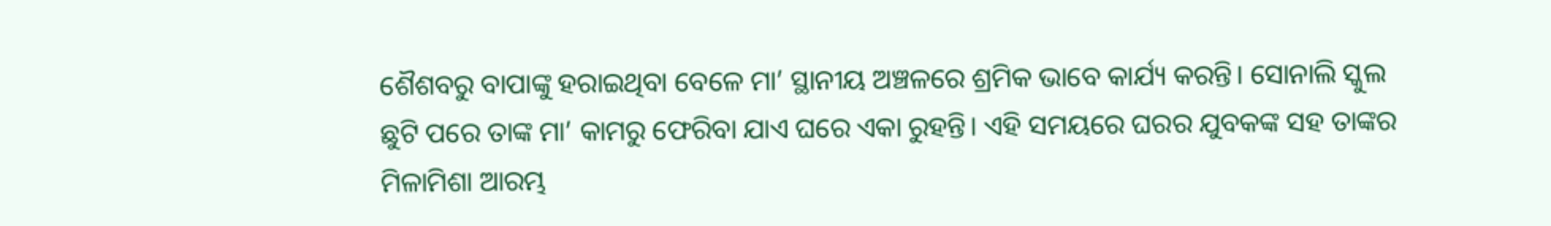ଶୈଶବରୁ ବାପାଙ୍କୁ ହରାଇଥିବା ବେଳେ ମା’ ସ୍ଥାନୀୟ ଅଞ୍ଚଳରେ ଶ୍ରମିକ ଭାବେ କାର୍ଯ୍ୟ କରନ୍ତି। ସୋନାଲି ସ୍କୁଲ ଛୁଟି ପରେ ତାଙ୍କ ମା’ କାମରୁ ଫେରିବା ଯାଏ ଘରେ ଏକା ରୁହନ୍ତି। ଏହି ସମୟରେ ଘରର ଯୁବକଙ୍କ ସହ ତାଙ୍କର ମିଳାମିଶା ଆରମ୍ଭ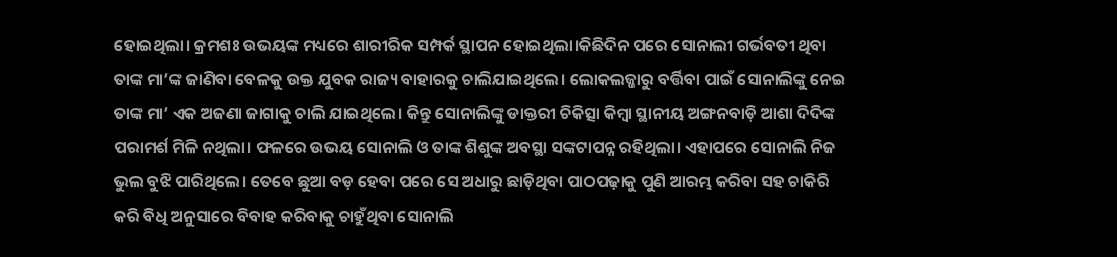ହୋଇଥିଲା। କ୍ରମଶଃ ଉଭୟଙ୍କ ମଧ୍ୟରେ ଶାରୀରିକ ସମ୍ପର୍କ ସ୍ଥାପନ ହୋଇଥିଲା।କିଛିଦିନ ପରେ ସୋନାଲୀ ଗର୍ଭବତୀ ଥିବା ତାଙ୍କ ମା’ଙ୍କ ଜାଣିବା ବେଳକୁ ଉକ୍ତ ଯୁବକ ରାଜ୍ୟ ବାହାରକୁ ଚାଲିଯାଇଥିଲେ। ଲୋକଲଜ୍ଜାରୁ ବର୍ତ୍ତିବା ପାଇଁ ସୋନାଲିଙ୍କୁ ନେଇ ତାଙ୍କ ମା’ ଏକ ଅଜଣା ଜାଗାକୁ ଚାଲି ଯାଇଥିଲେ। କିନ୍ତୁ ସୋନାଲିଙ୍କୁ ଡାକ୍ତରୀ ଚିକିତ୍ସା କିମ୍ବା ସ୍ଥାନୀୟ ଅଙ୍ଗନବାଡ଼ି ଆଶା ଦିଦିଙ୍କ ପରାମର୍ଶ ମିଳି ନଥିଲା। ଫଳରେ ଉଭୟ ସୋନାଲି ଓ ତାଙ୍କ ଶିଶୁଙ୍କ ଅବସ୍ଥା ସଙ୍କଟାପନ୍ନ ରହିଥିଲା। ଏହାପରେ ସୋନାଲି ନିଜ ଭୁଲ ବୁଝି ପାରିଥିଲେ। ତେବେ ଛୁଆ ବଡ଼ ହେବା ପରେ ସେ ଅଧାରୁ ଛାଡ଼ିଥିବା ପାଠପଢ଼ାକୁ ପୁଣି ଆରମ୍ଭ କରିବା ସହ ଚାକିରି କରି ବିଧି ଅନୁସାରେ ବିବାହ କରିବାକୁ ଚାହୁଁଥିବା ସୋନାଲି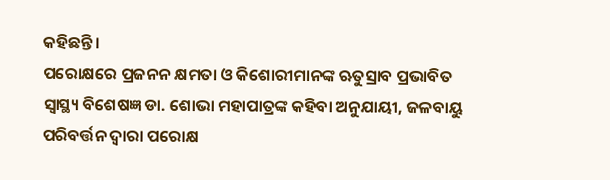କହିଛନ୍ତି।
ପରୋକ୍ଷରେ ପ୍ରଜନନ କ୍ଷମତା ଓ କିଶୋରୀମାନଙ୍କ ଋତୁସ୍ରାବ ପ୍ରଭାବିତ
ସ୍ୱାସ୍ଥ୍ୟ ବିଶେଷଜ୍ଞ ଡା. ଶୋଭା ମହାପାତ୍ରଙ୍କ କହିବା ଅନୁଯାୟୀ, ଜଳବାୟୁ ପରିବର୍ତ୍ତନ ଦ୍ୱାରା ପରୋକ୍ଷ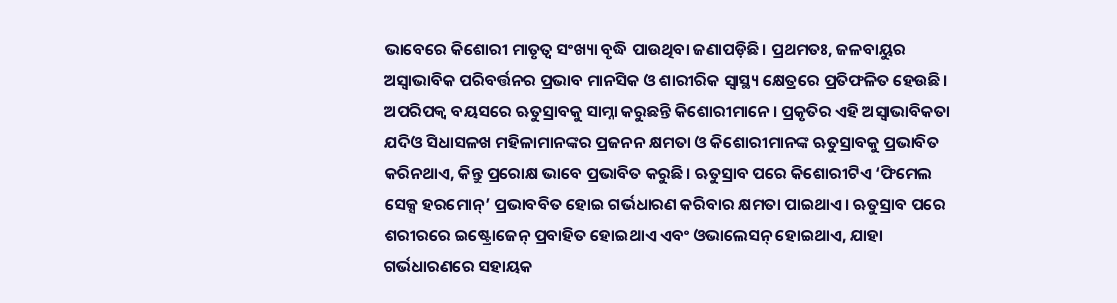ଭାବେରେ କିଶୋରୀ ମାତୃତ୍ୱ ସଂଖ୍ୟା ବୃଦ୍ଧି ପାଉଥିବା ଜଣାପଡ଼ିଛି। ପ୍ରଥମତଃ, ଜଳବାୟୁର ଅସ୍ୱାଭାବିକ ପରିବର୍ତ୍ତନର ପ୍ରଭାବ ମାନସିକ ଓ ଶାରୀରିକ ସ୍ୱାସ୍ଥ୍ୟ କ୍ଷେତ୍ରରେ ପ୍ରତିଫଳିତ ହେଉଛି। ଅପରିପକ୍ୱ ବୟସରେ ଋତୁସ୍ରାବକୁ ସାମ୍ନା କରୁଛନ୍ତି କିଶୋରୀମାନେ। ପ୍ରକୃତିର ଏହି ଅସ୍ୱାଭାବିକତା ଯଦିଓ ସିଧାସଳଖ ମହିଳାମାନଙ୍କର ପ୍ରଜନନ କ୍ଷମତା ଓ କିଶୋରୀମାନଙ୍କ ଋତୁସ୍ରାବକୁ ପ୍ରଭାବିତ କରିନଥାଏ, କିନ୍ତୁ ପ୍ରରୋକ୍ଷ ଭାବେ ପ୍ରଭାବିତ କରୁଛି। ଋତୁସ୍ରାବ ପରେ କିଶୋରୀଟିଏ ‘ଫିମେଲ ସେକ୍ସ ହରମୋନ୍’ ପ୍ରଭାବବିତ ହୋଇ ଗର୍ଭଧାରଣ କରିବାର କ୍ଷମତା ପାଇଥାଏ। ଋତୁସ୍ରାବ ପରେ ଶରୀରରେ ଇଷ୍ଟ୍ରୋଜେନ୍ ପ୍ରବାହିତ ହୋଇଥାଏ ଏବଂ ଓଭାଲେସନ୍ ହୋଇଥାଏ, ଯାହା ଗର୍ଭଧାରଣରେ ସହାୟକ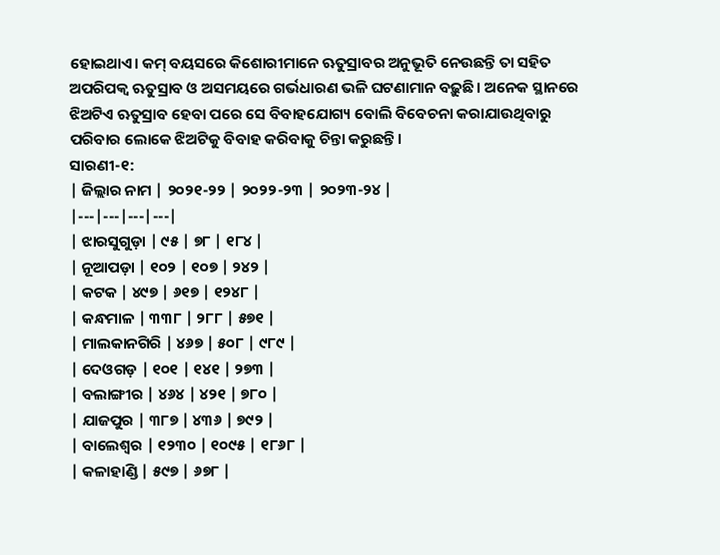ହୋଇଥାଏ। କମ୍ ବୟସରେ କିଶୋରୀମାନେ ଋତୁସ୍ରାବର ଅନୁଭୂତି ନେଉଛନ୍ତି ତା ସହିତ ଅପରିପକ୍ୱ ଋତୁସ୍ରାବ ଓ ଅସମୟରେ ଗର୍ଭଧାରଣ ଭଳି ଘଟଣାମାନ ବଢ଼ୁଛି। ଅନେକ ସ୍ଥାନରେ ଝିଅଟିଏ ଋତୁସ୍ରାବ ହେବା ପରେ ସେ ବିବାହଯୋଗ୍ୟ ବୋଲି ବିବେଚନା କରାଯାଉଥିବାରୁ ପରିବାର ଲୋକେ ଝିଅଟିକୁ ବିବାହ କରିବାକୁ ଚିନ୍ତା କରୁଛନ୍ତି।
ସାରଣୀ-୧:
| ଜିଲ୍ଲାର ନାମ | ୨୦୨୧-୨୨ | ୨୦୨୨-୨୩ | ୨୦୨୩-୨୪ |
|---|---|---|---|
| ଝାରସୁଗୁଡ଼ା | ୯୫ | ୭୮ | ୧୮୪ |
| ନୂଆପଡ଼ା | ୧୦୨ | ୧୦୭ | ୨୪୨ |
| କଟକ | ୪୯୭ | ୬୧୭ | ୧୨୪୮ |
| କନ୍ଧମାଳ | ୩୩୮ | ୨୮୮ | ୫୭୧ |
| ମାଲକାନଗିରି | ୪୬୭ | ୫୦୮ | ୯୮୯ |
| ଦେଓଗଡ଼ | ୧୦୧ | ୧୪୧ | ୨୭୩ |
| ବଲାଙ୍ଗୀର | ୪୬୪ | ୪୨୧ | ୭୮୦ |
| ଯାଜପୁର | ୩୮୭ | ୪୩୬ | ୭୯୨ |
| ବାଲେଶ୍ୱର | ୧୨୩୦ | ୧୦୯୫ | ୧୮୬୮ |
| କଳାହାଣ୍ଡି | ୫୯୭ | ୬୭୮ |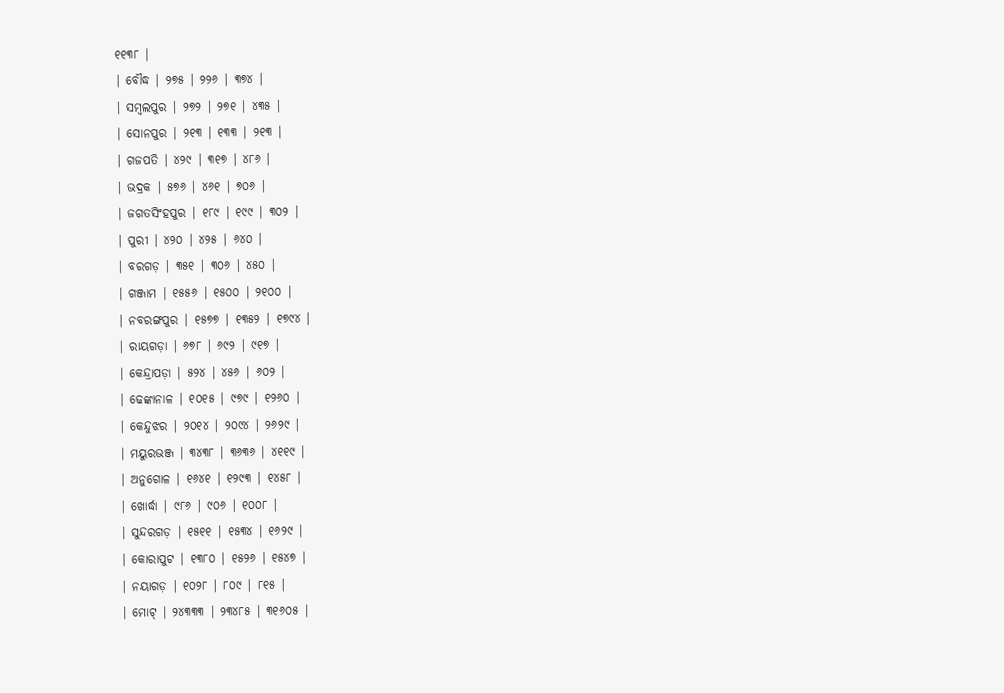୧୧୩୮ |
| ବୌଦ୍ଧ | ୨୭୫ | ୨୨୬ | ୩୭୪ |
| ସମ୍ବଲପୁର | ୨୭୨ | ୨୭୧ | ୪୩୫ |
| ସୋନପୁର | ୨୧୩ | ୧୩୩ | ୨୧୩ |
| ଗଜପତି | ୪୨୯ | ୩୧୭ | ୪୮୬ |
| ଭଦ୍ରକ | ୫୭୬ | ୪୬୧ | ୭୦୬ |
| ଜଗତସିଂହପୁର | ୧୮୯ | ୧୯୯ | ୩୦୨ |
| ପୁରୀ | ୪୨୦ | ୪୨୫ | ୬୪୦ |
| ବରଗଡ଼ | ୩୫୧ | ୩୦୬ | ୪୫୦ |
| ଗଞ୍ଜାମ | ୧୫୫୬ | ୧୫୦୦ | ୨୧୦୦ |
| ନବରଙ୍ଗପୁର | ୧୫୭୭ | ୧୩୫୨ | ୧୭୯୪ |
| ରାୟଗଡ଼ା | ୬୭୮ | ୬୯୨ | ୯୧୭ |
| କେନ୍ଦ୍ରାପଡ଼ା | ୫୨୪ | ୪୫୬ | ୬୦୨ |
| ଢେଙ୍କାନାଳ | ୧୦୧୫ | ୯୭୯ | ୧୨୬୦ |
| କେନ୍ଦୁଝର | ୨୦୧୪ | ୨୦୯୪ | ୨୬୨୯ |
| ମୟୁରଭଞ୍ଜ | ୩୪୩୮ | ୩୬୩୬ | ୪୧୧୯ |
| ଅନୁଗୋଳ | ୧୬୪୧ | ୧୨୯୩ | ୧୪୫୮ |
| ଖୋର୍ଦ୍ଧା | ୯୮୬ | ୯୦୬ | ୧୦୦୮ |
| ସୁନ୍ଦରଗଡ଼ | ୧୫୧୧ | ୧୫୩୪ | ୧୬୨୯ |
| କୋରାପୁଟ | ୧୩୮୦ | ୧୫୨୬ | ୧୫୪୭ |
| ନୟାଗଡ଼ | ୧୦୨୮ | ୮୦୯ | ୮୧୫ |
| ମୋଟ୍ | ୨୪୩୩୩ | ୨୩୪୮୫ | ୩୧୬୦୫ |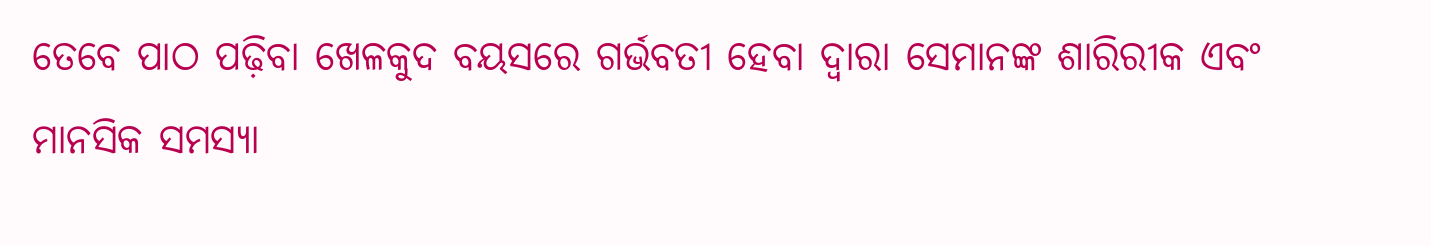ତେବେ ପାଠ ପଢ଼ିବା ଖେଳକୁଦ ବୟସରେ ଗର୍ଭବତୀ ହେବା ଦ୍ୱାରା ସେମାନଙ୍କ ଶାରିରୀକ ଏବଂ ମାନସିକ ସମସ୍ୟା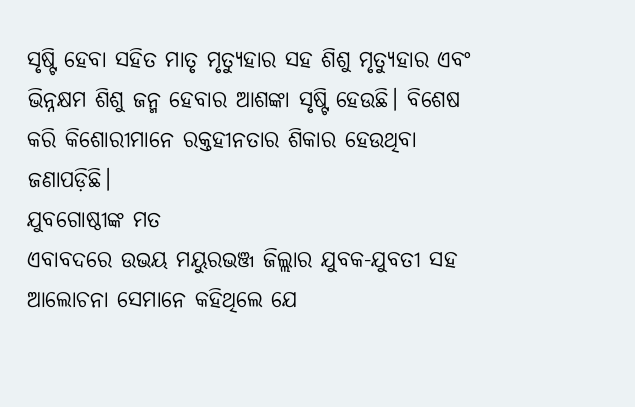ସୃଷ୍ଟି ହେବା ସହିତ ମାତୃ ମୃତ୍ୟୁହାର ସହ ଶିଶୁ ମୃତ୍ୟୁହାର ଏବଂ ଭିନ୍ନକ୍ଷମ ଶିଶୁ ଜନ୍ମ ହେବାର ଆଶଙ୍କା ସୃଷ୍ଟି ହେଉଛି। ବିଶେଷ କରି କିଶୋରୀମାନେ ରକ୍ତହୀନତାର ଶିକାର ହେଉଥିବା ଜଣାପଡ଼ିଛି।
ଯୁବଗୋଷ୍ଠୀଙ୍କ ମତ
ଏବାବଦରେ ଉଭୟ ମୟୁରଭଞ୍ଜ ଜିଲ୍ଲାର ଯୁବକ-ଯୁବତୀ ସହ ଆଲୋଚନା ସେମାନେ କହିଥିଲେ ଯେ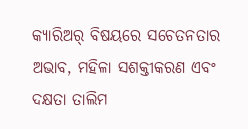କ୍ୟାରିଅର୍ ବିଷୟରେ ସଚେତନତାର ଅଭାବ, ମହିଳା ସଶକ୍ତୀକରଣ ଏବଂ ଦକ୍ଷତା ତାଲିମ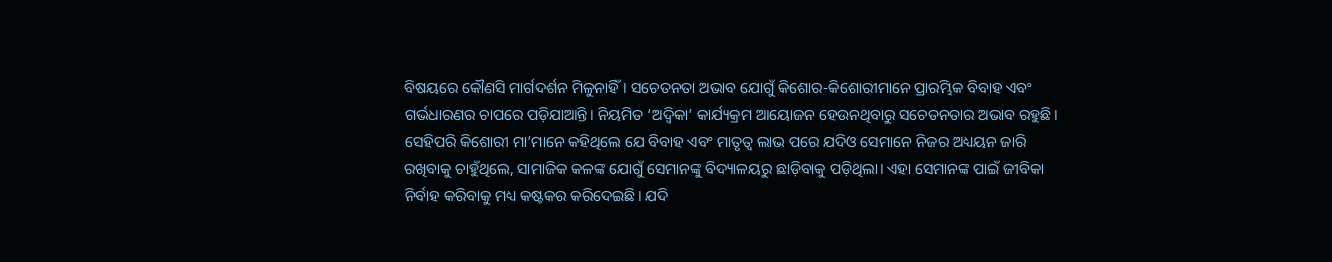ବିଷୟରେ କୌଣସି ମାର୍ଗଦର୍ଶନ ମିଳୁନାହିଁ। ସଚେତନତା ଅଭାବ ଯୋଗୁଁ କିଶୋର-କିଶୋରୀମାନେ ପ୍ରାରମ୍ଭିକ ବିବାହ ଏବଂ ଗର୍ଭଧାରଣର ଚାପରେ ପଡ଼ିଯାଆନ୍ତି। ନିୟମିତ ‘ଅଦ୍ୱିକା’ କାର୍ଯ୍ୟକ୍ରମ ଆୟୋଜନ ହେଉନଥିବାରୁ ସଚେତନତାର ଅଭାବ ରହୁଛି। ସେହିପରି କିଶୋରୀ ମା’ମାନେ କହିଥିଲେ ଯେ ବିବାହ ଏବଂ ମାତୃତ୍ୱ ଲାଭ ପରେ ଯଦିଓ ସେମାନେ ନିଜର ଅଧ୍ୟୟନ ଜାରି ରଖିବାକୁ ଚାହୁଁଥିଲେ, ସାମାଜିକ କଳଙ୍କ ଯୋଗୁଁ ସେମାନଙ୍କୁ ବିଦ୍ୟାଳୟରୁ ଛାଡ଼ିବାକୁ ପଡ଼ିଥିଲା। ଏହା ସେମାନଙ୍କ ପାଇଁ ଜୀବିକା ନିର୍ବାହ କରିବାକୁ ମଧ୍ୟ କଷ୍ଟକର କରିଦେଇଛି। ଯଦି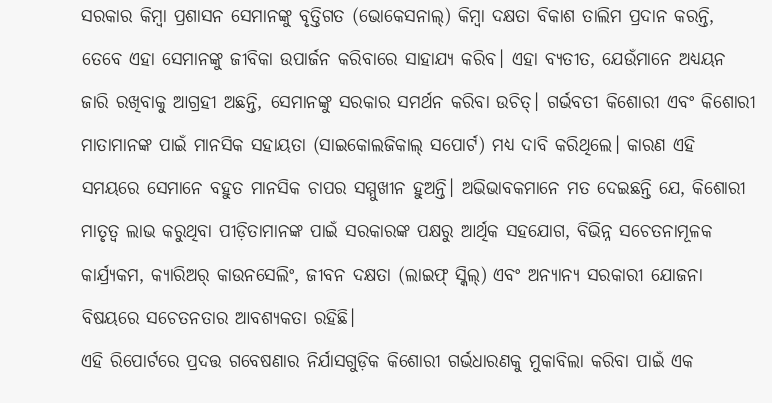ସରକାର କିମ୍ବା ପ୍ରଶାସନ ସେମାନଙ୍କୁ ବୃତ୍ତିଗତ (ଭୋକେସନାଲ୍) କିମ୍ବା ଦକ୍ଷତା ବିକାଶ ତାଲିମ ପ୍ରଦାନ କରନ୍ତି, ତେବେ ଏହା ସେମାନଙ୍କୁ ଜୀବିକା ଉପାର୍ଜନ କରିବାରେ ସାହାଯ୍ୟ କରିବ। ଏହା ବ୍ୟତୀତ, ଯେଉଁମାନେ ଅଧ୍ୟୟନ ଜାରି ରଖିବାକୁ ଆଗ୍ରହୀ ଅଛନ୍ତି, ସେମାନଙ୍କୁ ସରକାର ସମର୍ଥନ କରିବା ଉଚିତ୍। ଗର୍ଭବତୀ କିଶୋରୀ ଏବଂ କିଶୋରୀ ମାତାମାନଙ୍କ ପାଇଁ ମାନସିକ ସହାୟତା (ସାଇକୋଲଜିକାଲ୍ ସପୋର୍ଟ) ମଧ୍ୟ ଦାବି କରିଥିଲେ। କାରଣ ଏହି ସମୟରେ ସେମାନେ ବହୁତ ମାନସିକ ଚାପର ସମ୍ମୁଖୀନ ହୁଅନ୍ତି। ଅଭିଭାବକମାନେ ମତ ଦେଇଛନ୍ତି ଯେ, କିଶୋରୀ ମାତୃତ୍ୱ ଲାଭ କରୁଥିବା ପୀଡ଼ିତାମାନଙ୍କ ପାଇଁ ସରକାରଙ୍କ ପକ୍ଷରୁ ଆର୍ଥିକ ସହଯୋଗ, ବିଭିନ୍ନ ସଚେତନାମୂଳକ କାର୍ଯ୍ର୍ୟକମ, କ୍ୟାରିଅର୍ କାଉନସେଲିଂ, ଜୀବନ ଦକ୍ଷତା (ଲାଇଫ୍ ସ୍କିଲ୍) ଏବଂ ଅନ୍ୟାନ୍ୟ ସରକାରୀ ଯୋଜନା ବିଷୟରେ ସଚେତନତାର ଆବଶ୍ୟକତା ରହିଛି।
ଏହି ରିପୋର୍ଟରେ ପ୍ରଦତ୍ତ ଗବେଷଣାର ନିର୍ଯାସଗୁଡ଼ିକ କିଶୋରୀ ଗର୍ଭଧାରଣକୁ ମୁକାବିଲା କରିବା ପାଇଁ ଏକ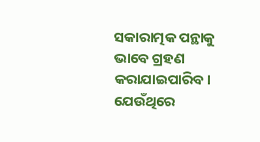ସକାରାତ୍ମକ ପନ୍ଥାକୁ ଭାବେ ଗ୍ରହଣ କରାଯାଇପାରିବ। ଯେଉଁଥିରେ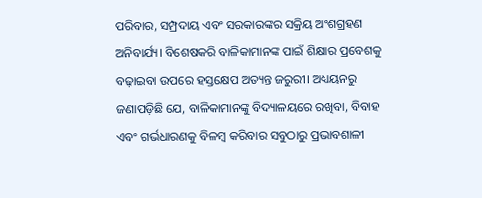ପରିବାର, ସମ୍ପ୍ରଦାୟ ଏବଂ ସରକାରଙ୍କର ସକ୍ରିୟ ଅଂଶଗ୍ରହଣ ଅନିବାର୍ଯ୍ୟ। ବିଶେଷକରି ବାଳିକାମାନଙ୍କ ପାଇଁ ଶିକ୍ଷାର ପ୍ରବେଶକୁ ବଢ଼ାଇବା ଉପରେ ହସ୍ତକ୍ଷେପ ଅତ୍ୟନ୍ତ ଜରୁରୀ। ଅଧ୍ୟୟନରୁ ଜଣାପଡ଼ିଛି ଯେ, ବାଳିକାମାନଙ୍କୁ ବିଦ୍ୟାଳୟରେ ରଖିବା, ବିବାହ ଏବଂ ଗର୍ଭଧାରଣକୁ ବିଳମ୍ବ କରିବାର ସବୁଠାରୁ ପ୍ରଭାବଶାଳୀ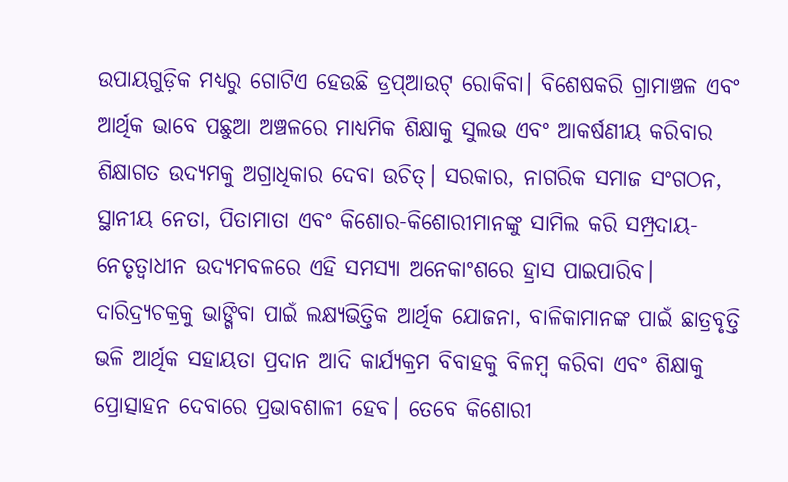ଉପାୟଗୁଡ଼ିକ ମଧ୍ୟରୁ ଗୋଟିଏ ହେଉଛି ଡ୍ରପ୍ଆଉଟ୍ ରୋକିବା। ବିଶେଷକରି ଗ୍ରାମାଞ୍ଚଳ ଏବଂ ଆର୍ଥିକ ଭାବେ ପଛୁଆ ଅଞ୍ଚଳରେ ମାଧ୍ୟମିକ ଶିକ୍ଷାକୁ ସୁଲଭ ଏବଂ ଆକର୍ଷଣୀୟ କରିବାର ଶିକ୍ଷାଗତ ଉଦ୍ୟମକୁ ଅଗ୍ରାଧିକାର ଦେବା ଉଚିତ୍। ସରକାର, ନାଗରିକ ସମାଜ ସଂଗଠନ, ସ୍ଥାନୀୟ ନେତା, ପିତାମାତା ଏବଂ କିଶୋର-କିଶୋରୀମାନଙ୍କୁ ସାମିଲ କରି ସମ୍ପ୍ରଦାୟ-ନେତୃତ୍ୱାଧୀନ ଉଦ୍ୟମବଳରେ ଏହି ସମସ୍ୟା ଅନେକାଂଶରେ ହ୍ରାସ ପାଇପାରିବ। ଦାରିଦ୍ର୍ୟଚକ୍ରକୁ ଭାଙ୍ଗିବା ପାଇଁ ଲକ୍ଷ୍ୟଭିତ୍ତିକ ଆର୍ଥିକ ଯୋଜନା, ବାଳିକାମାନଙ୍କ ପାଇଁ ଛାତ୍ରବୃତ୍ତି ଭଳି ଆର୍ଥିକ ସହାୟତା ପ୍ରଦାନ ଆଦି କାର୍ଯ୍ୟକ୍ରମ ବିବାହକୁ ବିଳମ୍ବ କରିବା ଏବଂ ଶିକ୍ଷାକୁ ପ୍ରୋତ୍ସାହନ ଦେବାରେ ପ୍ରଭାବଶାଳୀ ହେବ। ତେବେ କିଶୋରୀ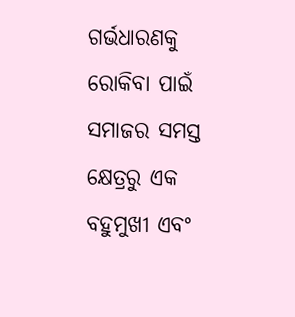ଗର୍ଭଧାରଣକୁ ରୋକିବା ପାଇଁ ସମାଜର ସମସ୍ତ କ୍ଷେତ୍ରରୁ ଏକ ବହୁମୁଖୀ ଏବଂ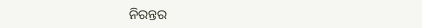ନିରନ୍ତର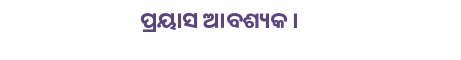ପ୍ରୟାସ ଆବଶ୍ୟକ।